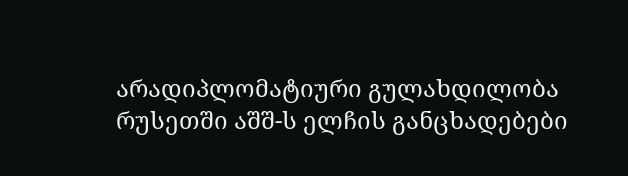არადიპლომატიური გულახდილობა
რუსეთში აშშ-ს ელჩის განცხადებები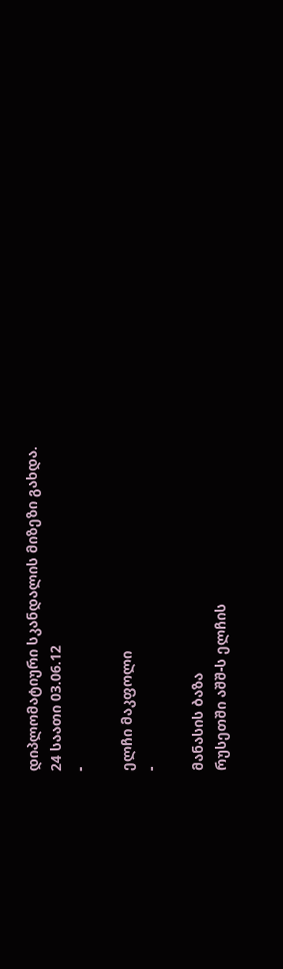დიპლომატიური სკანდალის მიზეზი გახდა.
24 საათი 03.06.12
-

ელჩი მაკფოლი
-

მანასის ბაზა
რუსეთში აშშ-ს ელჩის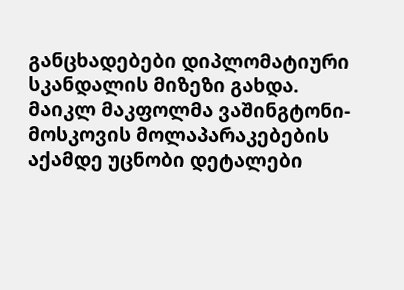განცხადებები დიპლომატიური სკანდალის მიზეზი გახდა.
მაიკლ მაკფოლმა ვაშინგტონი-მოსკოვის მოლაპარაკებების აქამდე უცნობი დეტალები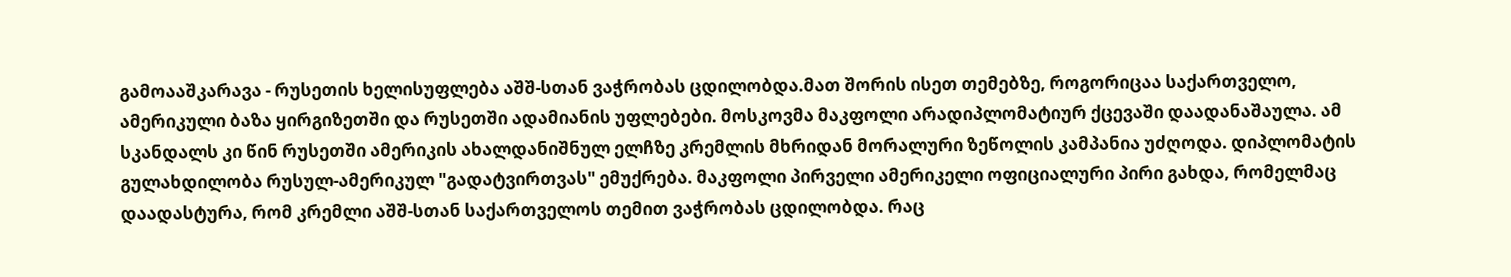გამოააშკარავა - რუსეთის ხელისუფლება აშშ-სთან ვაჭრობას ცდილობდა.მათ შორის ისეთ თემებზე, როგორიცაა საქართველო, ამერიკული ბაზა ყირგიზეთში და რუსეთში ადამიანის უფლებები. მოსკოვმა მაკფოლი არადიპლომატიურ ქცევაში დაადანაშაულა. ამ სკანდალს კი წინ რუსეთში ამერიკის ახალდანიშნულ ელჩზე კრემლის მხრიდან მორალური ზეწოლის კამპანია უძღოდა. დიპლომატის გულახდილობა რუსულ-ამერიკულ "გადატვირთვას" ემუქრება. მაკფოლი პირველი ამერიკელი ოფიციალური პირი გახდა, რომელმაც დაადასტურა, რომ კრემლი აშშ-სთან საქართველოს თემით ვაჭრობას ცდილობდა. რაც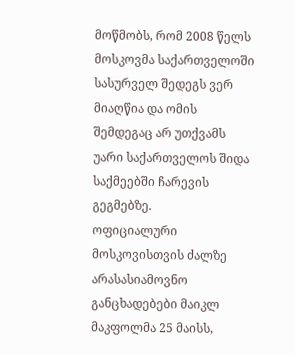მოწმობს, რომ 2008 წელს მოსკოვმა საქართველოში სასურველ შედეგს ვერ მიაღწია და ომის შემდეგაც არ უთქვამს უარი საქართველოს შიდა საქმეებში ჩარევის გეგმებზე.
ოფიციალური მოსკოვისთვის ძალზე არასასიამოვნო განცხადებები მაიკლ მაკფოლმა 25 მაისს,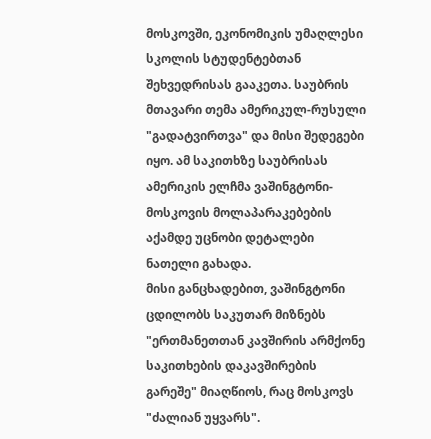მოსკოვში, ეკონომიკის უმაღლესი სკოლის სტუდენტებთან შეხვედრისას გააკეთა. საუბრის მთავარი თემა ამერიკულ-რუსული "გადატვირთვა" და მისი შედეგები იყო. ამ საკითხზე საუბრისას ამერიკის ელჩმა ვაშინგტონი-მოსკოვის მოლაპარაკებების აქამდე უცნობი დეტალები ნათელი გახადა.
მისი განცხადებით, ვაშინგტონი ცდილობს საკუთარ მიზნებს "ერთმანეთთან კავშირის არმქონე საკითხების დაკავშირების გარეშე" მიაღწიოს, რაც მოსკოვს "ძალიან უყვარს".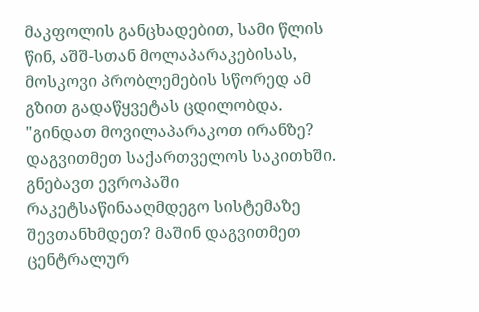მაკფოლის განცხადებით, სამი წლის წინ, აშშ-სთან მოლაპარაკებისას, მოსკოვი პრობლემების სწორედ ამ გზით გადაწყვეტას ცდილობდა. "გინდათ მოვილაპარაკოთ ირანზე? დაგვითმეთ საქართველოს საკითხში. გნებავთ ევროპაში რაკეტსაწინააღმდეგო სისტემაზე შევთანხმდეთ? მაშინ დაგვითმეთ ცენტრალურ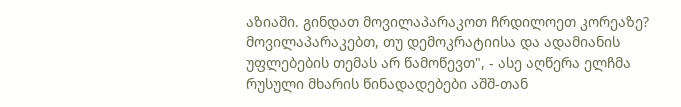აზიაში. გინდათ მოვილაპარაკოთ ჩრდილოეთ კორეაზე? მოვილაპარაკებთ, თუ დემოკრატიისა და ადამიანის უფლებების თემას არ წამოწევთ", - ასე აღწერა ელჩმა რუსული მხარის წინადადებები აშშ-თან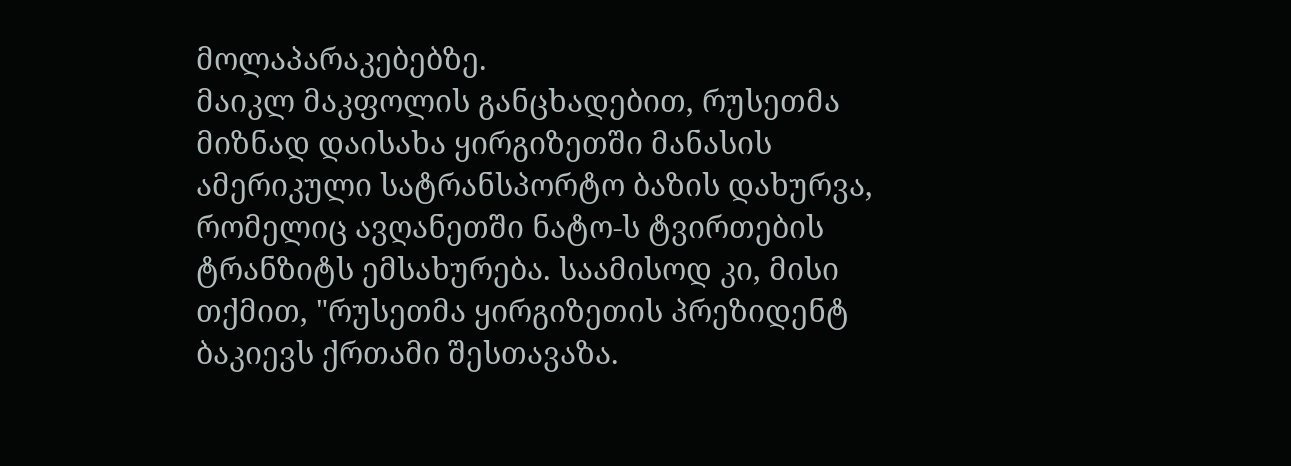მოლაპარაკებებზე.
მაიკლ მაკფოლის განცხადებით, რუსეთმა მიზნად დაისახა ყირგიზეთში მანასის ამერიკული სატრანსპორტო ბაზის დახურვა, რომელიც ავღანეთში ნატო-ს ტვირთების ტრანზიტს ემსახურება. საამისოდ კი, მისი თქმით, "რუსეთმა ყირგიზეთის პრეზიდენტ ბაკიევს ქრთამი შესთავაზა.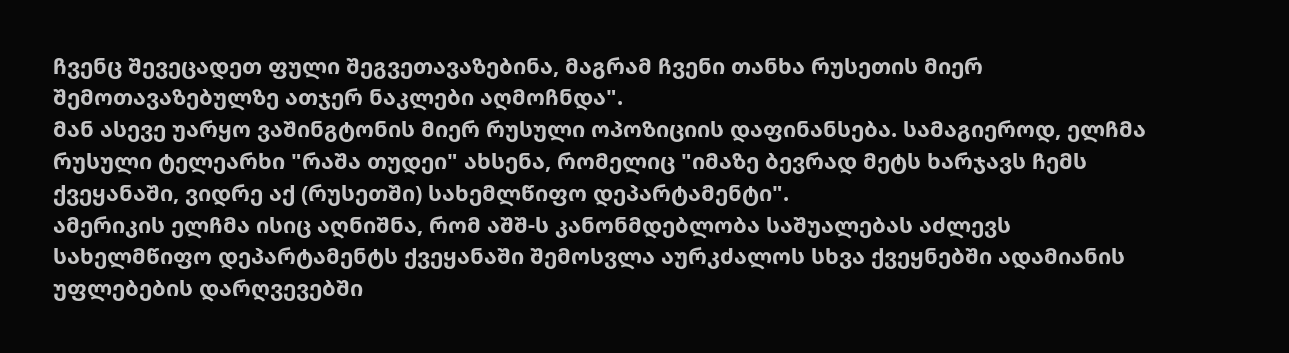ჩვენც შევეცადეთ ფული შეგვეთავაზებინა, მაგრამ ჩვენი თანხა რუსეთის მიერ შემოთავაზებულზე ათჯერ ნაკლები აღმოჩნდა".
მან ასევე უარყო ვაშინგტონის მიერ რუსული ოპოზიციის დაფინანსება. სამაგიეროდ, ელჩმა რუსული ტელეარხი "რაშა თუდეი" ახსენა, რომელიც "იმაზე ბევრად მეტს ხარჯავს ჩემს ქვეყანაში, ვიდრე აქ (რუსეთში) სახემლწიფო დეპარტამენტი".
ამერიკის ელჩმა ისიც აღნიშნა, რომ აშშ-ს კანონმდებლობა საშუალებას აძლევს სახელმწიფო დეპარტამენტს ქვეყანაში შემოსვლა აურკძალოს სხვა ქვეყნებში ადამიანის უფლებების დარღვევებში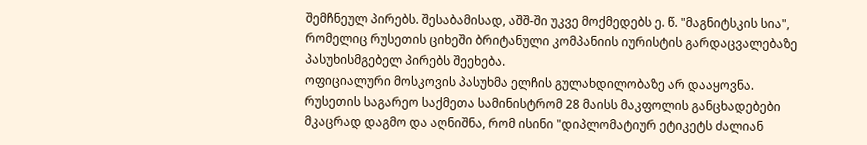შემჩნეულ პირებს. შესაბამისად, აშშ-ში უკვე მოქმედებს ე. წ. "მაგნიტსკის სია", რომელიც რუსეთის ციხეში ბრიტანული კომპანიის იურისტის გარდაცვალებაზე პასუხისმგებელ პირებს შეეხება.
ოფიციალური მოსკოვის პასუხმა ელჩის გულახდილობაზე არ დააყოვნა. რუსეთის საგარეო საქმეთა სამინისტრომ 28 მაისს მაკფოლის განცხადებები მკაცრად დაგმო და აღნიშნა, რომ ისინი "დიპლომატიურ ეტიკეტს ძალიან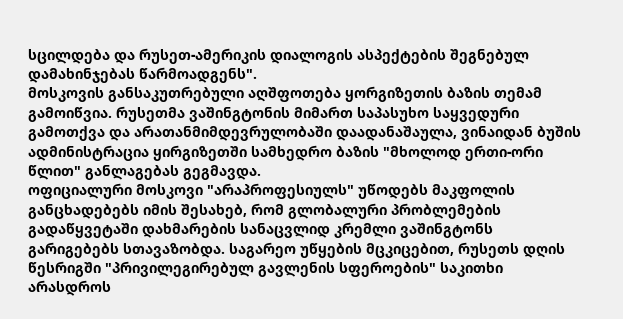სცილდება და რუსეთ-ამერიკის დიალოგის ასპექტების შეგნებულ დამახინჯებას წარმოადგენს".
მოსკოვის განსაკუთრებული აღშფოთება ყორგიზეთის ბაზის თემამ გამოიწვია. რუსეთმა ვაშინგტონის მიმართ საპასუხო საყვედური გამოთქვა და არათანმიმდევრულობაში დაადანაშაულა, ვინაიდან ბუშის ადმინისტრაცია ყირგიზეთში სამხედრო ბაზის "მხოლოდ ერთი-ორი წლით" განლაგებას გეგმავდა.
ოფიციალური მოსკოვი "არაპროფესიულს" უწოდებს მაკფოლის განცხადებებს იმის შესახებ, რომ გლობალური პრობლემების გადაწყვეტაში დახმარების სანაცვლიდ კრემლი ვაშინგტონს გარიგებებს სთავაზობდა. საგარეო უწყების მცკიცებით, რუსეთს დღის წესრიგში "პრივილეგირებულ გავლენის სფეროების" საკითხი არასდროს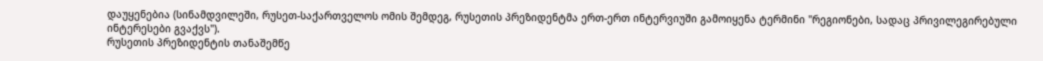დაუყენებია (სინამდვილეში, რუსეთ-საქართველოს ომის შემდეგ, რუსეთის პრეზიდენტმა ერთ-ერთ ინტერვიუში გამოიყენა ტერმინი "რეგიონები, სადაც პრივილეგირებული ინტერესები გვაქვს").
რუსეთის პრეზიდენტის თანაშემწე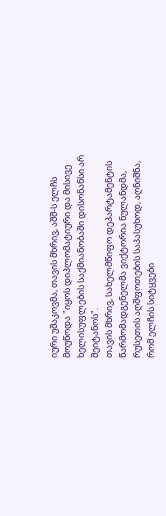იური უშაკოვმა, თავის მხრივ, აშშ-ს ელჩს მოუწოდა "იყოს დიპლომატიური და მისივე ხელისუფლების საქმიანობაში დისონანსი არ შეიტანოს".
თავის მხრივ, სახელმწიფო დეპარტამენტის წარმომადგენელმა ვიქტორია ნულანდმა, რუსეთის აღშფოთების საპასუხოდ, აღნიშნა, რომ ელჩის სიტყვები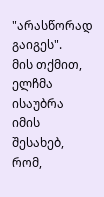"არასწორად გაიგეს".
მის თქმით, ელჩმა ისაუბრა იმის შესახებ, რომ,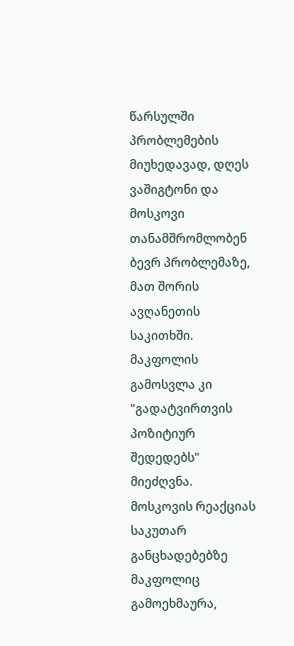წარსულში პრობლემების მიუხედავად, დღეს ვაშიგტონი და მოსკოვი თანამშრომლობენ ბევრ პრობლემაზე, მათ შორის ავღანეთის საკითხში. მაკფოლის გამოსვლა კი "გადატვირთვის პოზიტიურ შედედებს" მიეძღვნა.
მოსკოვის რეაქციას საკუთარ განცხადებებზე მაკფოლიც გამოეხმაურა,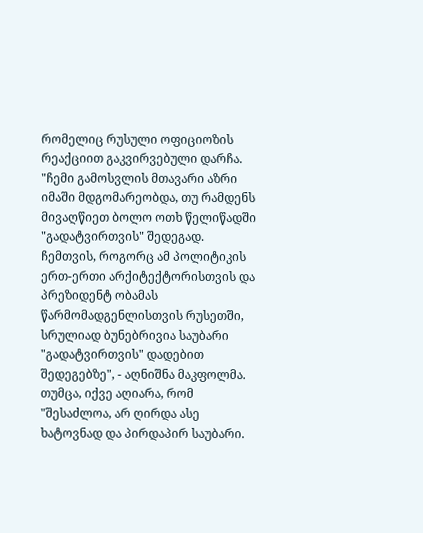რომელიც რუსული ოფიციოზის რეაქციით გაკვირვებული დარჩა. "ჩემი გამოსვლის მთავარი აზრი იმაში მდგომარეობდა, თუ რამდენს მივაღწიეთ ბოლო ოთხ წელიწადში "გადატვირთვის" შედეგად. ჩემთვის, როგორც ამ პოლიტიკის ერთ-ერთი არქიტექტორისთვის და პრეზიდენტ ობამას წარმომადგენლისთვის რუსეთში, სრულიად ბუნებრივია საუბარი "გადატვირთვის" დადებით შედეგებზე", - აღნიშნა მაკფოლმა. თუმცა, იქვე აღიარა, რომ "შესაძლოა, არ ღირდა ასე ხატოვნად და პირდაპირ საუბარი.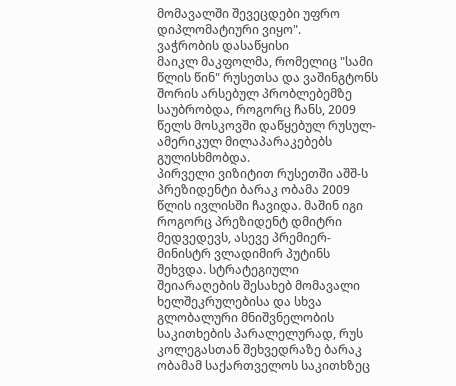მომავალში შევეცდები უფრო დიპლომატიური ვიყო".
ვაჭრობის დასაწყისი
მაიკლ მაკფოლმა, რომელიც "სამი წლის წინ" რუსეთსა და ვაშინგტონს შორის არსებულ პრობლებემზე საუბრობდა, როგორც ჩანს, 2009 წელს მოსკოვში დაწყებულ რუსულ-ამერიკულ მილაპარაკებებს გულისხმობდა.
პირველი ვიზიტით რუსეთში აშშ-ს პრეზიდენტი ბარაკ ობამა 2009 წლის ივლისში ჩავიდა. მაშინ იგი როგორც პრეზიდენტ დმიტრი მედვედევს, ასევე პრემიერ-მინისტრ ვლადიმირ პუტინს შეხვდა. სტრატეგიული შეიარაღების შესახებ მომავალი ხელშეკრულებისა და სხვა გლობალური მნიშვნელობის საკითხების პარალელურად, რუს კოლეგასთან შეხვედრაზე ბარაკ ობამამ საქართველოს საკითხზეც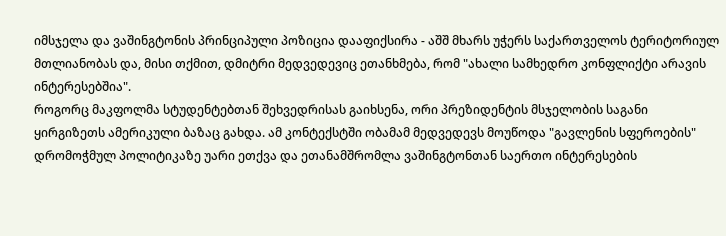იმსჯელა და ვაშინგტონის პრინციპული პოზიცია დააფიქსირა - აშშ მხარს უჭერს საქართველოს ტერიტორიულ მთლიანობას და, მისი თქმით, დმიტრი მედვედევიც ეთანხმება, რომ "ახალი სამხედრო კონფლიქტი არავის ინტერესებშია".
როგორც მაკფოლმა სტუდენტებთან შეხვედრისას გაიხსენა, ორი პრეზიდენტის მსჯელობის საგანი ყირგიზეთს ამერიკული ბაზაც გახდა. ამ კონტექსტში ობამამ მედვედევს მოუწოდა "გავლენის სფეროების" დრომოჭმულ პოლიტიკაზე უარი ეთქვა და ეთანამშრომლა ვაშინგტონთან საერთო ინტერესების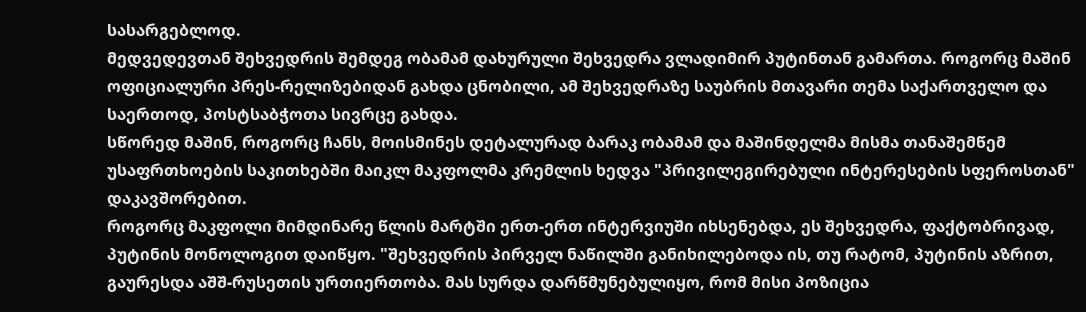სასარგებლოდ.
მედვედევთან შეხვედრის შემდეგ ობამამ დახურული შეხვედრა ვლადიმირ პუტინთან გამართა. როგორც მაშინ ოფიციალური პრეს-რელიზებიდან გახდა ცნობილი, ამ შეხვედრაზე საუბრის მთავარი თემა საქართველო და საერთოდ, პოსტსაბჭოთა სივრცე გახდა.
სწორედ მაშინ, როგორც ჩანს, მოისმინეს დეტალურად ბარაკ ობამამ და მაშინდელმა მისმა თანაშემწემ უსაფრთხოების საკითხებში მაიკლ მაკფოლმა კრემლის ხედვა "პრივილეგირებული ინტერესების სფეროსთან" დაკავშორებით.
როგორც მაკფოლი მიმდინარე წლის მარტში ერთ-ერთ ინტერვიუში იხსენებდა, ეს შეხვედრა, ფაქტობრივად, პუტინის მონოლოგით დაიწყო. "შეხვედრის პირველ ნაწილში განიხილებოდა ის, თუ რატომ, პუტინის აზრით, გაურესდა აშშ-რუსეთის ურთიერთობა. მას სურდა დარწმუნებულიყო, რომ მისი პოზიცია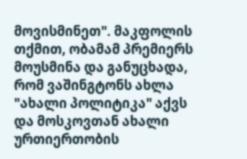მოვისმინეთ". მაკფოლის თქმით, ობამამ პრემიერს მოუსმინა და განუცხადა, რომ ვაშინგტონს ახლა "ახალი პოლიტიკა" აქვს და მოსკოვთან ახალი ურთიერთობის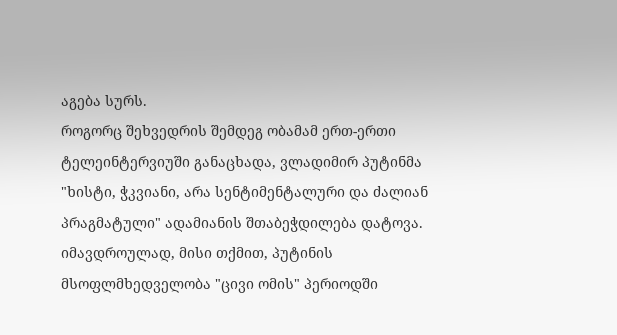აგება სურს.
როგორც შეხვედრის შემდეგ ობამამ ერთ-ერთი ტელეინტერვიუში განაცხადა, ვლადიმირ პუტინმა "ხისტი, ჭკვიანი, არა სენტიმენტალური და ძალიან პრაგმატული" ადამიანის შთაბეჭდილება დატოვა. იმავდროულად, მისი თქმით, პუტინის მსოფლმხედველობა "ცივი ომის" პერიოდში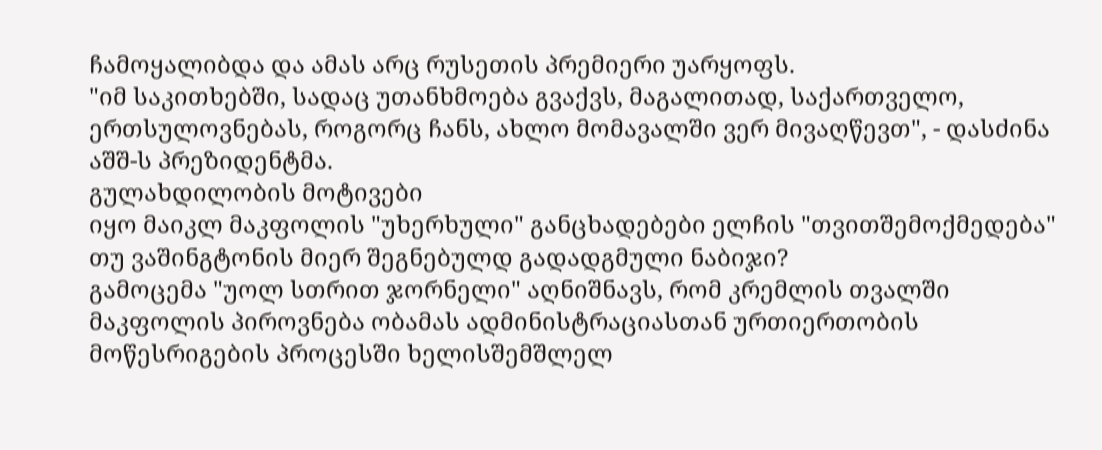ჩამოყალიბდა და ამას არც რუსეთის პრემიერი უარყოფს.
"იმ საკითხებში, სადაც უთანხმოება გვაქვს, მაგალითად, საქართველო, ერთსულოვნებას, როგორც ჩანს, ახლო მომავალში ვერ მივაღწევთ", - დასძინა აშშ-ს პრეზიდენტმა.
გულახდილობის მოტივები
იყო მაიკლ მაკფოლის "უხერხული" განცხადებები ელჩის "თვითშემოქმედება" თუ ვაშინგტონის მიერ შეგნებულდ გადადგმული ნაბიჯი?
გამოცემა "უოლ სთრით ჯორნელი" აღნიშნავს, რომ კრემლის თვალში მაკფოლის პიროვნება ობამას ადმინისტრაციასთან ურთიერთობის მოწესრიგების პროცესში ხელისშემშლელ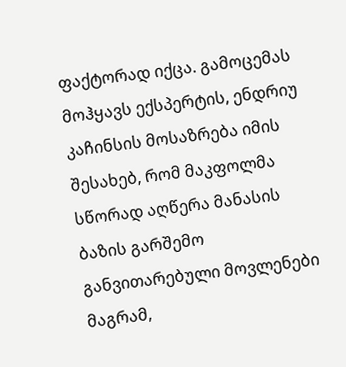ფაქტორად იქცა. გამოცემას მოჰყავს ექსპერტის, ენდრიუ კაჩინსის მოსაზრება იმის შესახებ, რომ მაკფოლმა სწორად აღწერა მანასის ბაზის გარშემო განვითარებული მოვლენები მაგრამ,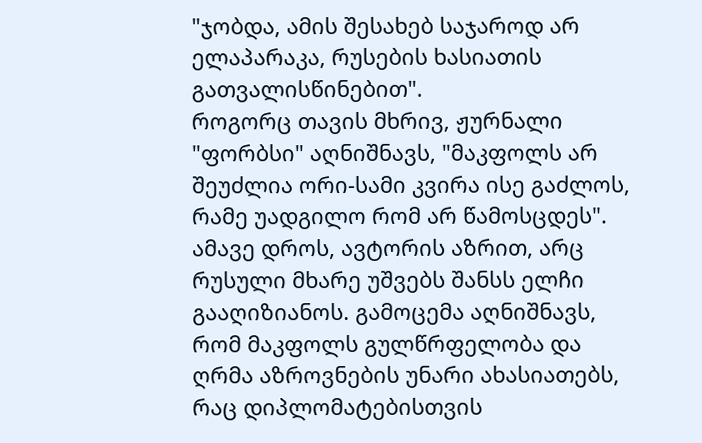"ჯობდა, ამის შესახებ საჯაროდ არ ელაპარაკა, რუსების ხასიათის გათვალისწინებით".
როგორც თავის მხრივ, ჟურნალი "ფორბსი" აღნიშნავს, "მაკფოლს არ შეუძლია ორი-სამი კვირა ისე გაძლოს, რამე უადგილო რომ არ წამოსცდეს". ამავე დროს, ავტორის აზრით, არც რუსული მხარე უშვებს შანსს ელჩი გააღიზიანოს. გამოცემა აღნიშნავს, რომ მაკფოლს გულწრფელობა და ღრმა აზროვნების უნარი ახასიათებს, რაც დიპლომატებისთვის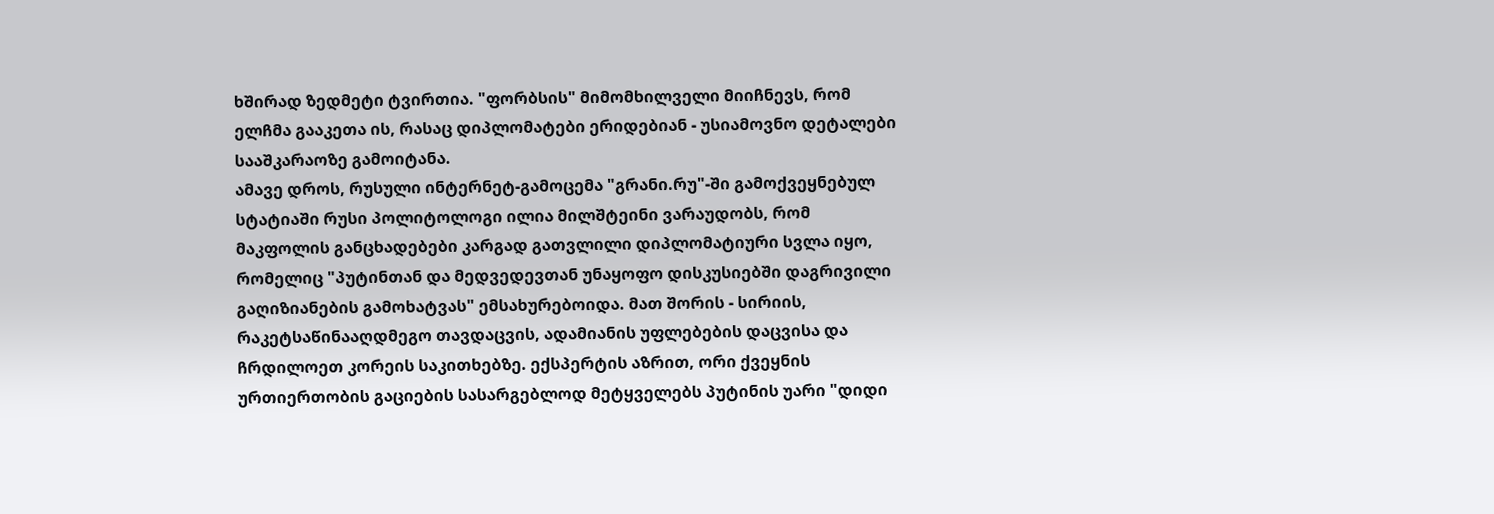ხშირად ზედმეტი ტვირთია. "ფორბსის" მიმომხილველი მიიჩნევს, რომ ელჩმა გააკეთა ის, რასაც დიპლომატები ერიდებიან - უსიამოვნო დეტალები სააშკარაოზე გამოიტანა.
ამავე დროს, რუსული ინტერნეტ-გამოცემა "გრანი.რუ"-ში გამოქვეყნებულ სტატიაში რუსი პოლიტოლოგი ილია მილშტეინი ვარაუდობს, რომ მაკფოლის განცხადებები კარგად გათვლილი დიპლომატიური სვლა იყო, რომელიც "პუტინთან და მედვედევთან უნაყოფო დისკუსიებში დაგრივილი გაღიზიანების გამოხატვას" ემსახურებოიდა. მათ შორის - სირიის, რაკეტსაწინააღდმეგო თავდაცვის, ადამიანის უფლებების დაცვისა და ჩრდილოეთ კორეის საკითხებზე. ექსპერტის აზრით, ორი ქვეყნის ურთიერთობის გაციების სასარგებლოდ მეტყველებს პუტინის უარი "დიდი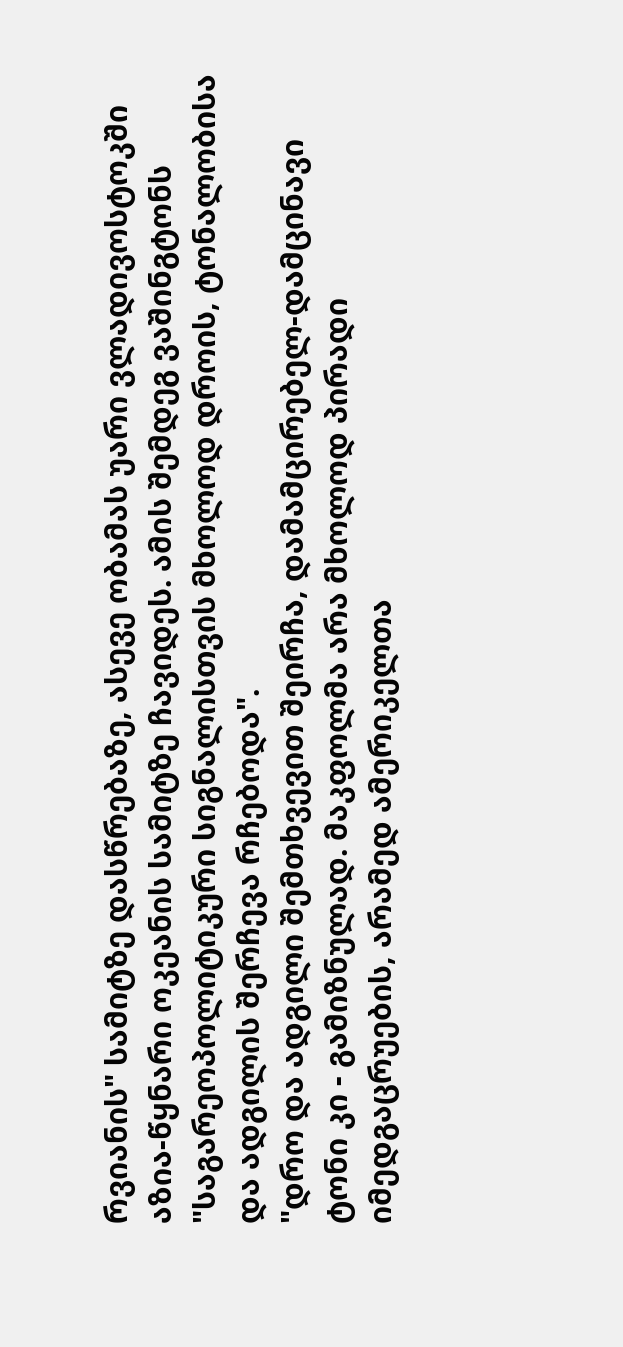რვიანის" სამიტზე დასწრებაზე, ასევე ობამას უარი ვლადივოსტოკში აზია-წყნარი ოკეანის სამიტზე ჩავიდეს. ამის შემდეგ ვაშინგტონს "საგარეოპოლიტიკური სიგნალისთვის მხოლოდ დროის, ტონალობისა და ადგილის შერჩევა რჩებოდა".
"დრო და ადგილი შემთხვევით შეირჩა, დამამცირებელ-დამცინავი ტონი კი - გამიზნულად. მაკფოლმა არა მხოლოდ პირადი იმედგაცრუების, არამედ ამერიკელთა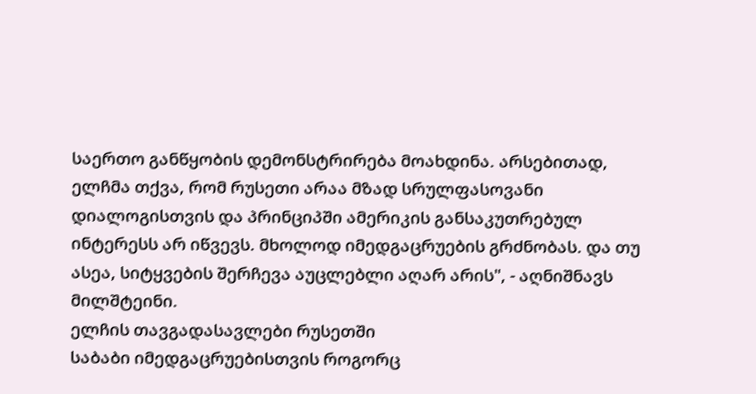საერთო განწყობის დემონსტრირება მოახდინა. არსებითად, ელჩმა თქვა, რომ რუსეთი არაა მზად სრულფასოვანი დიალოგისთვის და პრინციპში ამერიკის განსაკუთრებულ ინტერესს არ იწვევს. მხოლოდ იმედგაცრუების გრძნობას. და თუ ასეა, სიტყვების შერჩევა აუცლებლი აღარ არის", - აღნიშნავს მილშტეინი.
ელჩის თავგადასავლები რუსეთში
საბაბი იმედგაცრუებისთვის როგორც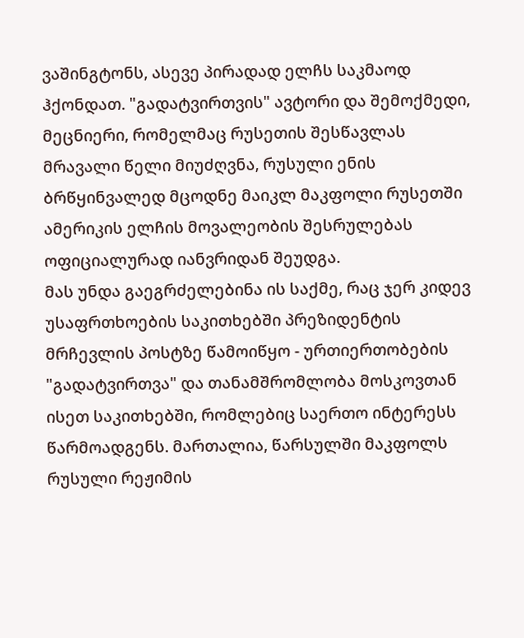ვაშინგტონს, ასევე პირადად ელჩს საკმაოდ ჰქონდათ. "გადატვირთვის" ავტორი და შემოქმედი, მეცნიერი, რომელმაც რუსეთის შესწავლას მრავალი წელი მიუძღვნა, რუსული ენის ბრწყინვალედ მცოდნე მაიკლ მაკფოლი რუსეთში ამერიკის ელჩის მოვალეობის შესრულებას ოფიციალურად იანვრიდან შეუდგა.
მას უნდა გაეგრძელებინა ის საქმე, რაც ჯერ კიდევ უსაფრთხოების საკითხებში პრეზიდენტის მრჩევლის პოსტზე წამოიწყო - ურთიერთობების "გადატვირთვა" და თანამშრომლობა მოსკოვთან ისეთ საკითხებში, რომლებიც საერთო ინტერესს წარმოადგენს. მართალია, წარსულში მაკფოლს რუსული რეჟიმის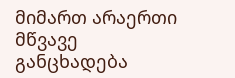მიმართ არაერთი მწვავე განცხადება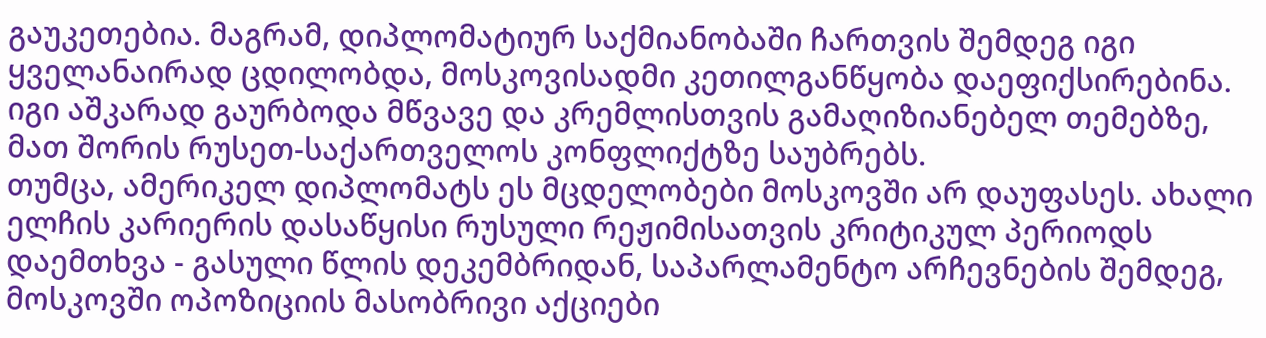გაუკეთებია. მაგრამ, დიპლომატიურ საქმიანობაში ჩართვის შემდეგ იგი ყველანაირად ცდილობდა, მოსკოვისადმი კეთილგანწყობა დაეფიქსირებინა. იგი აშკარად გაურბოდა მწვავე და კრემლისთვის გამაღიზიანებელ თემებზე, მათ შორის რუსეთ-საქართველოს კონფლიქტზე საუბრებს.
თუმცა, ამერიკელ დიპლომატს ეს მცდელობები მოსკოვში არ დაუფასეს. ახალი ელჩის კარიერის დასაწყისი რუსული რეჟიმისათვის კრიტიკულ პერიოდს დაემთხვა - გასული წლის დეკემბრიდან, საპარლამენტო არჩევნების შემდეგ, მოსკოვში ოპოზიციის მასობრივი აქციები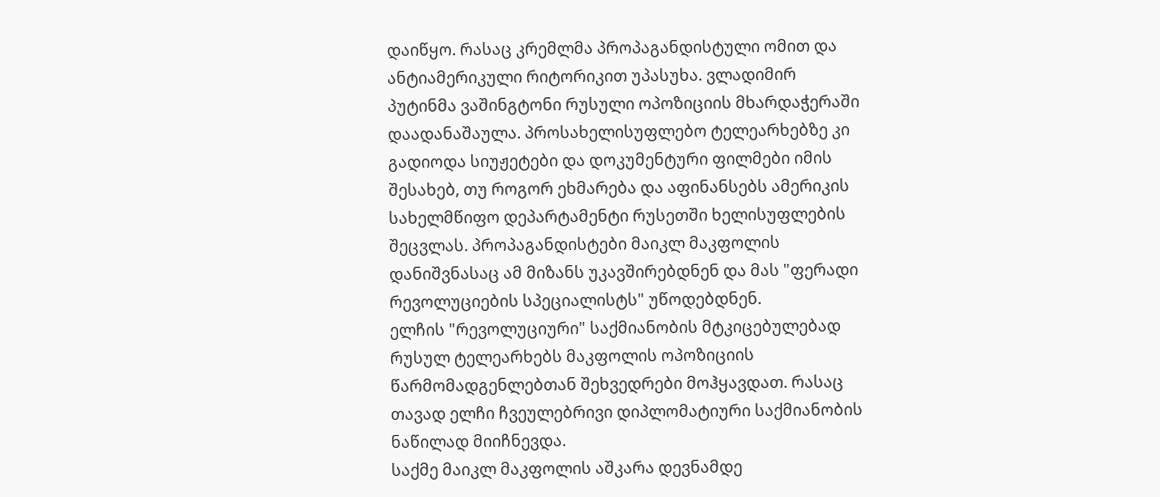დაიწყო. რასაც კრემლმა პროპაგანდისტული ომით და ანტიამერიკული რიტორიკით უპასუხა. ვლადიმირ პუტინმა ვაშინგტონი რუსული ოპოზიციის მხარდაჭერაში დაადანაშაულა. პროსახელისუფლებო ტელეარხებზე კი გადიოდა სიუჟეტები და დოკუმენტური ფილმები იმის შესახებ, თუ როგორ ეხმარება და აფინანსებს ამერიკის სახელმწიფო დეპარტამენტი რუსეთში ხელისუფლების შეცვლას. პროპაგანდისტები მაიკლ მაკფოლის დანიშვნასაც ამ მიზანს უკავშირებდნენ და მას "ფერადი რევოლუციების სპეციალისტს" უწოდებდნენ.
ელჩის "რევოლუციური" საქმიანობის მტკიცებულებად რუსულ ტელეარხებს მაკფოლის ოპოზიციის წარმომადგენლებთან შეხვედრები მოჰყავდათ. რასაც თავად ელჩი ჩვეულებრივი დიპლომატიური საქმიანობის ნაწილად მიიჩნევდა.
საქმე მაიკლ მაკფოლის აშკარა დევნამდე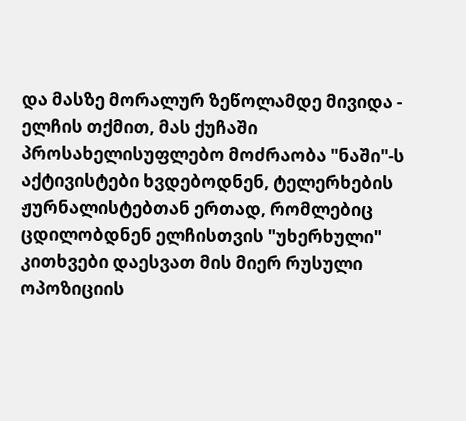და მასზე მორალურ ზეწოლამდე მივიდა - ელჩის თქმით, მას ქუჩაში პროსახელისუფლებო მოძრაობა "ნაში"-ს აქტივისტები ხვდებოდნენ, ტელერხების ჟურნალისტებთან ერთად, რომლებიც ცდილობდნენ ელჩისთვის "უხერხული" კითხვები დაესვათ მის მიერ რუსული ოპოზიციის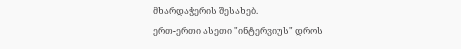მხარდაჭერის შესახებ.
ერთ-ერთი ასეთი "ინტერვიუს" დროს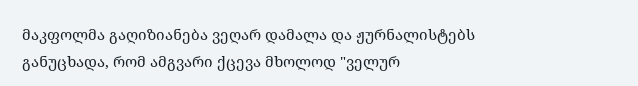მაკფოლმა გაღიზიანება ვეღარ დამალა და ჟურნალისტებს განუცხადა, რომ ამგვარი ქცევა მხოლოდ "ველურ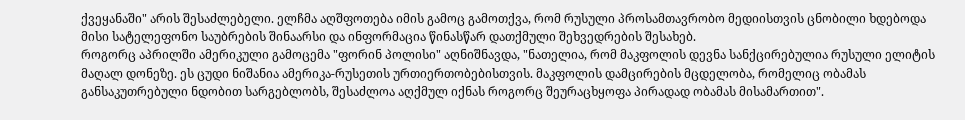ქვეყანაში" არის შესაძლებელი. ელჩმა აღშფოთება იმის გამოც გამოთქვა, რომ რუსული პროსამთავრობო მედიისთვის ცნობილი ხდებოდა მისი სატელეფონო საუბრების შინაარსი და ინფორმაცია წინასწარ დათქმული შეხვედრების შესახებ.
როგორც აპრილში ამერიკული გამოცემა "ფორინ პოლისი" აღნიშნავდა, "ნათელია, რომ მაკფოლის დევნა სანქცირებულია რუსული ელიტის მაღალ დონეზე. ეს ცუდი ნიშანია ამერიკა-რუსეთის ურთიერთობებისთვის. მაკფოლის დამცირების მცდელობა, რომელიც ობამას განსაკუთრებული ნდობით სარგებლობს, შესაძლოა აღქმულ იქნას როგორც შეურაცხყოფა პირადად ობამას მისამართით".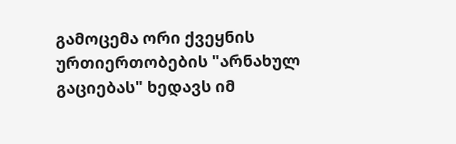გამოცემა ორი ქვეყნის ურთიერთობების "არნახულ გაციებას" ხედავს იმ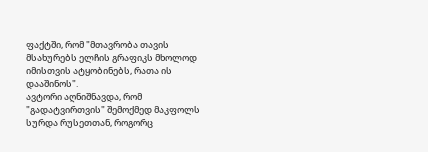ფაქტში, რომ "მთავრობა თავის მსახურებს ელჩის გრაფიკს მხოლოდ იმისთვის ატყობინებს, რათა ის დააშინოს".
ავტორი აღნიშნავდა, რომ "გადატვირთვის" შემოქმედ მაკფოლს სურდა რუსეთთან, როგორც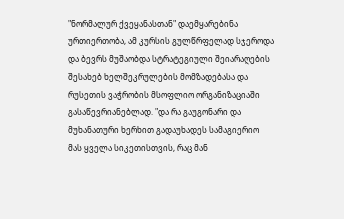"ნორმალურ ქვეყანასთან" დაემყარებინა ურთიერთობა, ამ კურსის გულწრფელად სჯეროდა და ბევრს მუშაობდა სტრატეგიული შეიარაღების შესახებ ხელშეკრულების მომზადებასა და რუსეთის ვაჭრობის მსოფლიო ორგანიზაციაში გასაწევრიანებლად. "და რა გაუგონარი და მუხანათური ხერხით გადაუხადეს სამაგიერიო მას ყველა სიკეთისთვის, რაც მან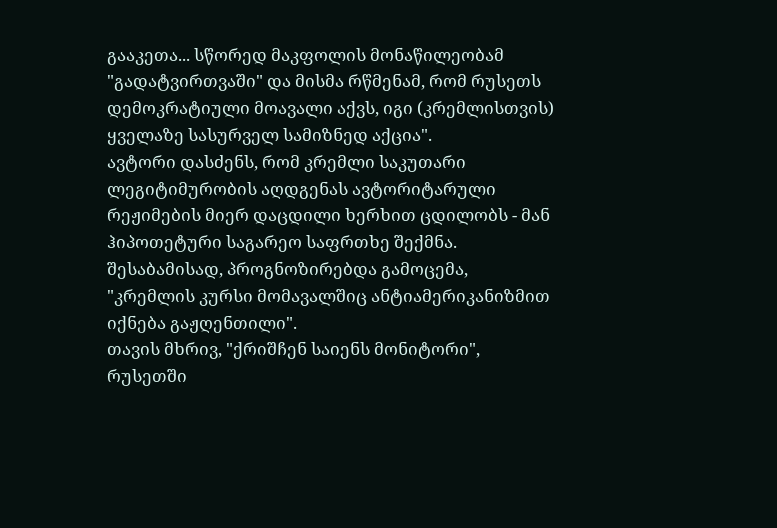გააკეთა... სწორედ მაკფოლის მონაწილეობამ "გადატვირთვაში" და მისმა რწმენამ, რომ რუსეთს დემოკრატიული მოავალი აქვს, იგი (კრემლისთვის) ყველაზე სასურველ სამიზნედ აქცია".
ავტორი დასძენს, რომ კრემლი საკუთარი ლეგიტიმურობის აღდგენას ავტორიტარული რეჟიმების მიერ დაცდილი ხერხით ცდილობს - მან ჰიპოთეტური საგარეო საფრთხე შექმნა. შესაბამისად, პროგნოზირებდა გამოცემა, "კრემლის კურსი მომავალშიც ანტიამერიკანიზმით იქნება გაჟღენთილი".
თავის მხრივ, "ქრიშჩენ საიენს მონიტორი", რუსეთში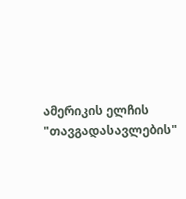ამერიკის ელჩის "თავგადასავლების"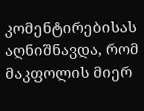კომენტირებისას აღნიშნავდა, რომ მაკფოლის მიერ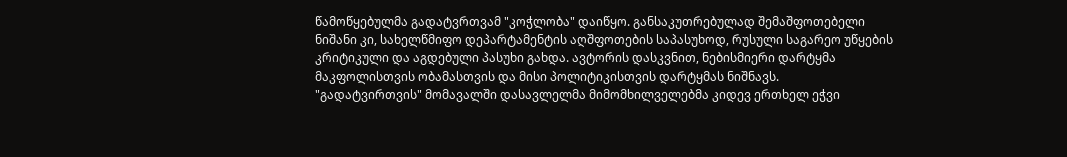წამოწყებულმა გადატვრთვამ "კოჭლობა" დაიწყო. განსაკუთრებულად შემაშფოთებელი ნიშანი კი, სახელწმიფო დეპარტამენტის აღშფოთების საპასუხოდ, რუსული საგარეო უწყების კრიტიკული და აგდებული პასუხი გახდა. ავტორის დასკვნით, ნებისმიერი დარტყმა მაკფოლისთვის ობამასთვის და მისი პოლიტიკისთვის დარტყმას ნიშნავს.
"გადატვირთვის" მომავალში დასავლელმა მიმომხილველებმა კიდევ ერთხელ ეჭვი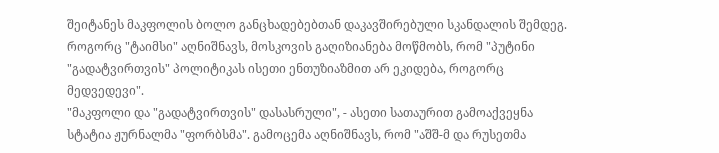შეიტანეს მაკფოლის ბოლო განცხადებებთან დაკავშირებული სკანდალის შემდეგ. როგორც "ტაიმსი" აღნიშნავს, მოსკოვის გაღიზიანება მოწმობს, რომ "პუტინი "გადატვირთვის" პოლიტიკას ისეთი ენთუზიაზმით არ ეკიდება, როგორც მედვედევი".
"მაკფოლი და "გადატვირთვის" დასასრული", - ასეთი სათაურით გამოაქვეყნა სტატია ჟურნალმა "ფორბსმა". გამოცემა აღნიშნავს, რომ "აშშ-მ და რუსეთმა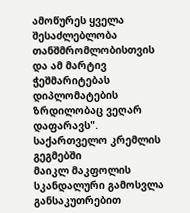ამოწურეს ყველა შესაძლებლობა თანშმრომლობისთვის და ამ მარტივ ჭეშმარიტებას დიპლომატების ზრდილობაც ვეღარ დაფარავს".
საქართველო კრემლის გეგმებში
მაიკლ მაკფოლის სკანდალური გამოსვლა განსაკუთრებით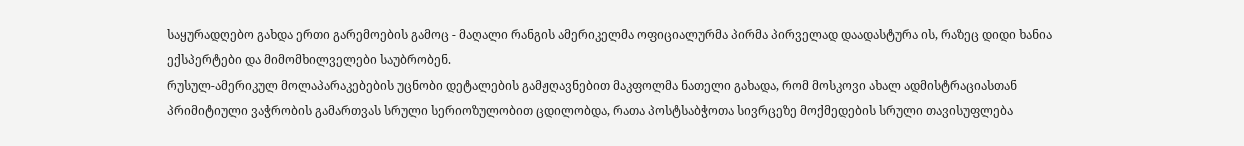საყურადღებო გახდა ერთი გარემოების გამოც - მაღალი რანგის ამერიკელმა ოფიციალურმა პირმა პირველად დაადასტურა ის, რაზეც დიდი ხანია ექსპერტები და მიმომხილველები საუბრობენ.
რუსულ-ამერიკულ მოლაპარაკებების უცნობი დეტალების გამჟღავნებით მაკფოლმა ნათელი გახადა, რომ მოსკოვი ახალ ადმისტრაციასთან პრიმიტიული ვაჭრობის გამართვას სრული სერიოზულობით ცდილობდა, რათა პოსტსაბჭოთა სივრცეზე მოქმედების სრული თავისუფლება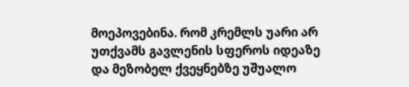მოეპოვებინა. რომ კრემლს უარი არ უთქვამს გავლენის სფეროს იდეაზე და მეზობელ ქვეყნებზე უშუალო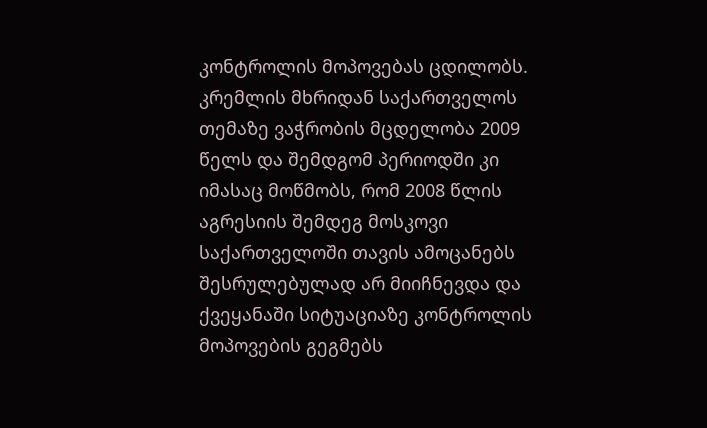კონტროლის მოპოვებას ცდილობს.
კრემლის მხრიდან საქართველოს თემაზე ვაჭრობის მცდელობა 2009 წელს და შემდგომ პერიოდში კი იმასაც მოწმობს, რომ 2008 წლის აგრესიის შემდეგ მოსკოვი საქართველოში თავის ამოცანებს შესრულებულად არ მიიჩნევდა და ქვეყანაში სიტუაციაზე კონტროლის მოპოვების გეგმებს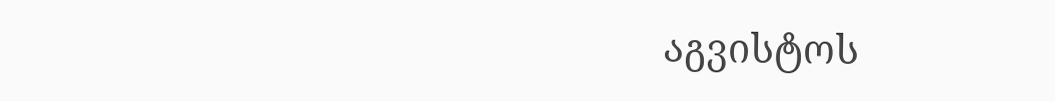აგვისტოს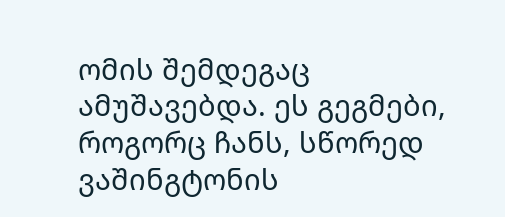ომის შემდეგაც ამუშავებდა. ეს გეგმები, როგორც ჩანს, სწორედ ვაშინგტონის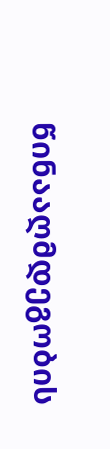წინააღმდეგობის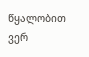წყალობით ვერ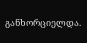განხორციელდა.